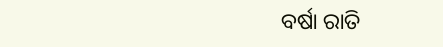ବର୍ଷା ରାତି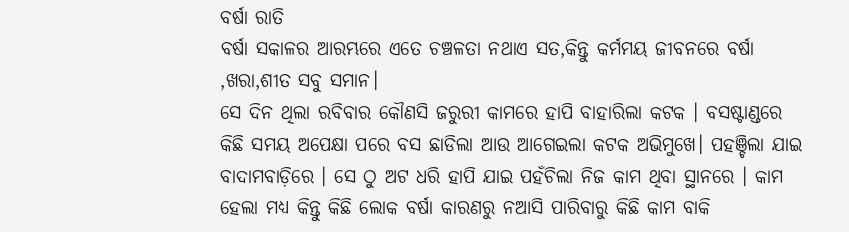ବର୍ଷା ରାତି
ବର୍ଷା ସକାଳର ଆରମ୍ଭରେ ଏତେ ଚଞ୍ଚଳତା ନଥାଏ ସତ,କିନ୍ତୁ କର୍ମମୟ ଜୀବନରେ ବର୍ଷା ,ଖରା,ଶୀତ ସବୁ ସମାନ।
ସେ ଦିନ ଥିଲା ରବିବାର କୌଣସି ଜରୁରୀ କାମରେ ହାପି ବାହାରିଲା କଟକ । ବସଷ୍ଟାଣ୍ଡରେ କିଛି ସମୟ ଅପେକ୍ଷା ପରେ ବସ ଛାଡିଲା ଆଉ ଆଗେଇଲା କଟକ ଅଭିମୁଖେ। ପହଞ୍ଚିଲା ଯାଇ ବାଦାମବାଡ଼ିରେ । ସେ ଠୁ ଅଟ ଧରି ହାପି ଯାଇ ପହଁଚିଲା ନିଜ କାମ ଥିବା ସ୍ଥାନରେ । କାମ ହେଲା ମଧ୍ୟ କିନ୍ତୁ କିଛି ଲୋକ ବର୍ଷା କାରଣରୁ ନଆସି ପାରିବାରୁ କିଛି କାମ ବାକି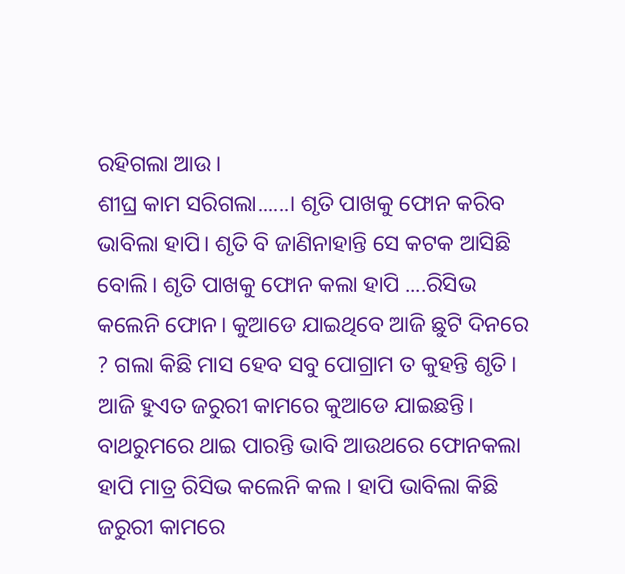ରହିଗଲା ଆଉ।
ଶୀଘ୍ର କାମ ସରିଗଲା......। ଶୃତି ପାଖକୁ ଫୋନ କରିବ ଭାବିଲା ହାପି। ଶୃତି ବି ଜାଣିନାହାନ୍ତି ସେ କଟକ ଆସିଛି ବୋଲି। ଶୃତି ପାଖକୁ ଫୋନ କଲା ହାପି ....ରିସିଭ କଲେନି ଫୋନ। କୁଆଡେ ଯାଇଥିବେ ଆଜି ଛୁଟି ଦିନରେ ? ଗଲା କିଛି ମାସ ହେବ ସବୁ ପୋଗ୍ରାମ ତ କୁହନ୍ତି ଶୃତି। ଆଜି ହୁଏତ ଜରୁରୀ କାମରେ କୁଆଡେ ଯାଇଛନ୍ତି। ବାଥରୁମରେ ଥାଇ ପାରନ୍ତି ଭାବି ଆଉଥରେ ଫୋନକଲା ହାପି ମାତ୍ର ରିସିଭ କଲେନି କଲ । ହାପି ଭାବିଲା କିଛି ଜରୁରୀ କାମରେ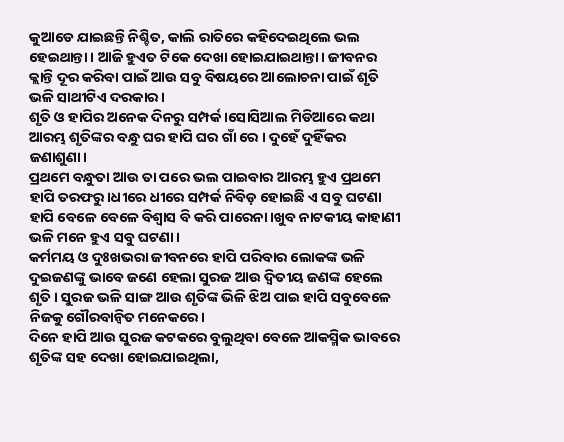କୁଆଡେ ଯାଇଛନ୍ତି ନିଶ୍ଚିତ, କାଲି ରାତିରେ କହିଦେଇଥିଲେ ଭଲ ହେଇଥାନ୍ତା । ଆଜି ହୁଏତ ଟିକେ ଦେଖା ହୋଇଯାଇଥାନ୍ତା। ଜୀବନର କ୍ଲାନ୍ତି ଦୂର କରିବା ପାଇଁ ଆଉ ସବୁ ବିଷୟରେ ଆଲୋଚନା ପାଇଁ ଶୃତି ଭଳି ସାଥୀଟିଏ ଦରକାର।
ଶୃତି ଓ ହାପିର ଅନେକ ଦିନରୁ ସମ୍ପର୍କ।ସୋସିଆଲ ମିଡିଆରେ କଥା ଆରମ୍ଭ ଶୃତିଙ୍କର ବନ୍ଧୁ ଘର ହାପି ଘର ଗାଁ ରେ । ଦୁହେଁ ଦୁହିଁକର ଜଣାଶୁଣା।
ପ୍ରଥମେ ବନ୍ଧୁତା ଆଉ ତା ପରେ ଭଲ ପାଇବାର ଆରମ୍ଭ ହୁଏ ପ୍ରଥମେ ହାପି ତରଫରୁ।ଧୀରେ ଧୀରେ ସମ୍ପର୍କ ନିବିଡ଼ ହୋଇଛି ଏ ସବୁ ଘଟଣା ହାପି ବେଳେ ବେଳେ ବିଶ୍ୱାସ ବି କରି ପାରେନା।ଖୁବ ନାଟକୀୟ କାହାଣୀ ଭଳି ମନେ ହୁଏ ସବୁ ଘଟଣା।
କର୍ମମୟ ଓ ଦୁଃଖଭରା ଜୀବନରେ ହାପି ପରିବାର ଲୋକଙ୍କ ଭଳି ଦୁଇଜଣଙ୍କୁ ଭାବେ ଜଣେ ହେଲା ସୁରଜ ଆଉ ଦ୍ୱିତୀୟ ଜଣଙ୍କ ହେଲେ ଶୃତି। ସୁରଜ ଭଳି ସାଙ୍ଗ ଆଉ ଶୃତିଙ୍କ ଭିଳି ଝିଅ ପାଇ ହାପି ସବୁବେଳେ ନିଜକୁ ଗୌରବାନ୍ୱିତ ମନେକରେ।
ଦିନେ ହାପି ଆଉ ସୁରଜ କଟକରେ ବୁଲୁଥିବା ବେଳେ ଆକସ୍ମିକ ଭାବରେ ଶୃତିଙ୍କ ସହ ଦେଖା ହୋଇଯାଇଥିଲା,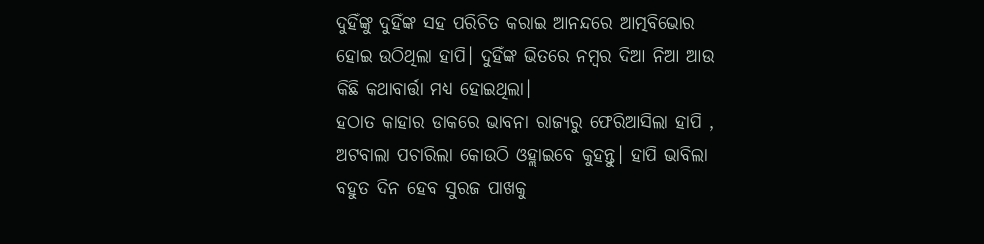ଦୁହିଁଙ୍କୁ ଦୁହିଁଙ୍କ ସହ ପରିଚିତ କରାଇ ଆନନ୍ଦରେ ଆତ୍ମବିଭୋର ହୋଇ ଉଠିଥିଲା ହାପି। ଦୁହିଁଙ୍କ ଭିତରେ ନମ୍ୱର ଦିଆ ନିଆ ଆଉ କିଛି କଥାବାର୍ତ୍ତା ମଧ୍ୟ ହୋଇଥିଲା।
ହଠାତ କାହାର ଡାକରେ ଭାବନା ରାଜ୍ୟରୁ ଫେରିଆସିଲା ହାପି , ଅଟବାଲା ପଚାରିଲା କୋଉଠି ଓହ୍ଲାଇବେ କୁହନ୍ତୁ। ହାପି ଭାବିଲା ବହୁତ ଦିନ ହେବ ସୁରଜ ପାଖକୁ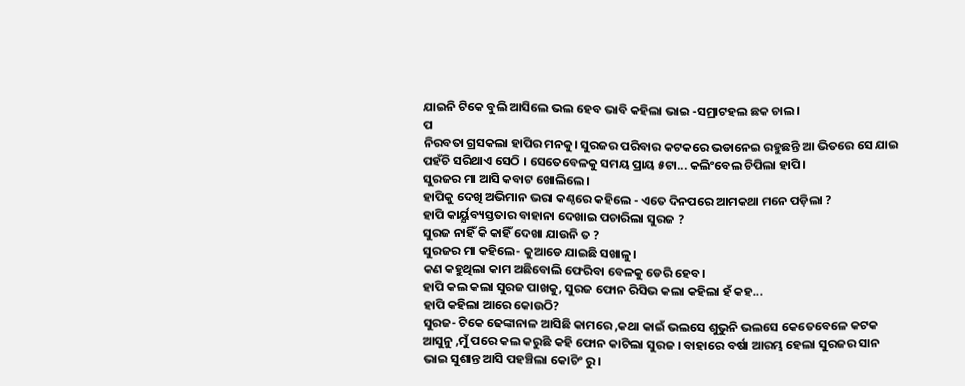ଯାଇନି ଟିକେ ବୁଲି ଆସିଲେ ଭଲ ହେବ ଭାବି କହିଲା ଭାଇ -ସମ୍ରାଟହଲ ଛକ ଚାଲ।
ପ
ନିରବତା ଗ୍ରସକଲା ହାପିର ମନକୁ। ସୁରଜର ପରିବାର କଟକରେ ଭଡାନେଇ ରହୁଛନ୍ତି ଆ ଭିତରେ ସେ ଯାଇ ପହଁଚି ସରିଥାଏ ସେଠି । ସେତେବେଳକୁ ସମୟ ପ୍ରାୟ ୫ଟା... କଲିଂବେଲ ଚିପିଲା ହାପି।
ସୁରଜର ମା ଆସି କବାଟ ଖୋଲିଲେ।
ହାପିକୁ ଦେଖି ଅଭିମାନ ଭରା କଣ୍ଠରେ କହିଲେ - ଏତେ ଦିନପରେ ଆମକଥା ମନେ ପଡ଼ିଲା ?
ହାପି କାର୍ୟ୍ଯବ୍ୟସ୍ତତାର ବାହାନା ଦେଖାଇ ପଚାରିଲା ସୁରଜ ?
ସୁରଜ ନାହିଁ କି କାହିଁ ଦେଖା ଯାଉନି ତ ?
ସୁରଜର ମା କହିଲେ- କୁଆଡେ ଯାଇଛି ସଖାଳୁ।
କଣ କହୁଥିଲା କାମ ଅଛିବୋଲି ଫେରିବା ବେଳକୁ ଡେରି ହେବ।
ହାପି କଲ କଲା ସୁରଜ ପାଖକୁ, ସୁରଜ ଫୋନ ରିସିଭ କଲା କହିଲା ହଁ କହ...
ହାପି କହିଲା ଆରେ କୋଉଠି?
ସୁରଜ- ଟିକେ ଢେଙ୍କାନାଳ ଆସିଛି କାମରେ ,କଥା କାଇଁ ଭଲସେ ଶୁଭୁନି ଭଲସେ କେତେବେଳେ କଟକ ଆସୁନୁ ,ମୁଁ ପରେ କଲ କରୁଛି କହି ଫୋନ କାଟିଲା ସୁରଜ । ବାହାରେ ବର୍ଷା ଆରମ୍ଭ ହେଲା ସୁରଜର ସାନ ଭାଇ ସୁଶାନ୍ତ ଆସି ପହଞ୍ଚିଲା କୋଚିଂ ରୁ।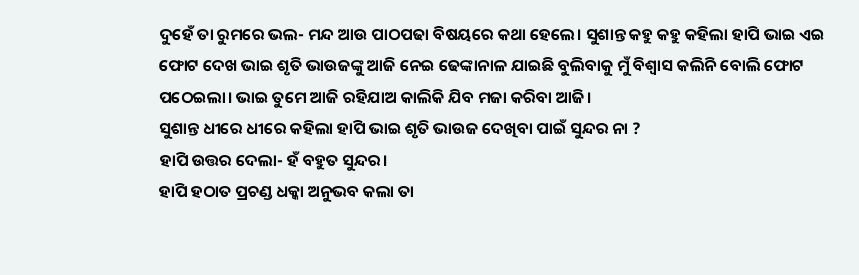ଦୁହେଁ ତା ରୁମରେ ଭଲ- ମନ୍ଦ ଆଉ ପାଠପଢା ବିଷୟରେ କଥା ହେଲେ। ସୁଶାନ୍ତ କହୁ କହୁ କହିଲା ହାପି ଭାଇ ଏଇ ଫୋଟ ଦେଖ ଭାଇ ଶୃତି ଭାଉଜଙ୍କୁ ଆଜି ନେଇ ଢେଙ୍କାନାଳ ଯାଇଛି ବୁଲିବାକୁ ମୁଁ ବିଶ୍ୱାସ କଲିନି ବୋଲି ଫୋଟ ପଠେଇଲା। ଭାଇ ତୁମେ ଆଜି ରହିଯାଅ କାଲିକି ଯିବ ମଜା କରିବା ଆଜି।
ସୁଶାନ୍ତ ଧୀରେ ଧୀରେ କହିଲା ହାପି ଭାଇ ଶୃତି ଭାଉଜ ଦେଖିବା ପାଇଁ ସୁନ୍ଦର ନା ?
ହାପି ଉତ୍ତର ଦେଲା- ହଁ ବହୁତ ସୁନ୍ଦର।
ହାପି ହଠାତ ପ୍ରଚଣ୍ଡ ଧକ୍କା ଅନୁଭବ କଲା ତା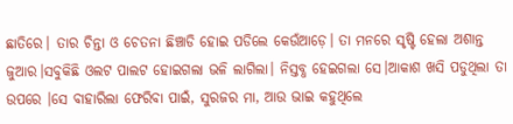ଛାତିରେ। ତାର ଚିନ୍ତା ଓ ଚେତନା ଛିଞ୍ଚାଡି ହୋଇ ପଡିଲେ କେଉଁଆଡ଼େ। ତା ମନରେ ସୃଷ୍ଟି ହେଲା ଅଶାନ୍ତ ଜୁଆର।ସବୁକିଛି ଓଲଟ ପାଲଟ ହୋଇଗଲା ଭଳି ଲାଗିଲା। ନିସ୍ତବ୍ଧ ହେଇଗଲା ସେ।ଆକାଶ ଖସି ପଡୁଥିଲା ତା ଉପରେ ।ସେ ବାହାରିଲା ଫେରିବା ପାଇଁ, ସୁରଜର ମା, ଆଉ ଭାଇ କହୁଥିଲେ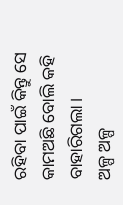ରହିବା ପାଇଁ କିନ୍ତୁ ସେ କାମଅଛି ବୋଲି କହି ବାହାରିଗଲା।
ଅଳ୍ପ ଅଳ୍ପ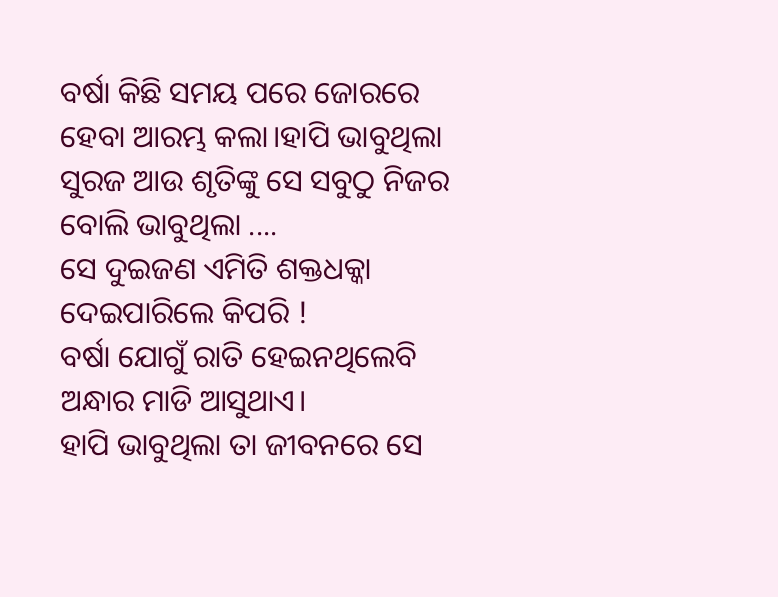ବର୍ଷା କିଛି ସମୟ ପରେ ଜୋରରେ ହେବା ଆରମ୍ଭ କଲା।ହାପି ଭାବୁଥିଲା ସୁରଜ ଆଉ ଶୃତିଙ୍କୁ ସେ ସବୁଠୁ ନିଜର ବୋଲି ଭାବୁଥିଲା ....
ସେ ଦୁଇଜଣ ଏମିତି ଶକ୍ତଧକ୍କା ଦେଇପାରିଲେ କିପରି !
ବର୍ଷା ଯୋଗୁଁ ରାତି ହେଇନଥିଲେବି ଅନ୍ଧାର ମାଡି ଆସୁଥାଏ।
ହାପି ଭାବୁଥିଲା ତା ଜୀବନରେ ସେ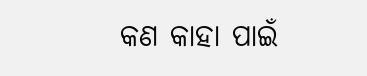କଣ କାହା ପାଇଁ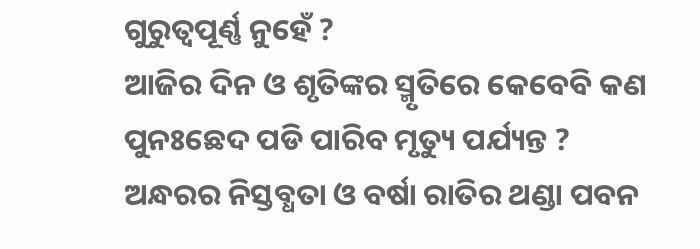ଗୁରୁତ୍ୱପୂର୍ଣ୍ଣ ନୁହେଁ ?
ଆଜିର ଦିନ ଓ ଶୃତିଙ୍କର ସ୍ମୃତିରେ କେବେବି କଣ ପୁନଃଛେଦ ପଡି ପାରିବ ମୃତ୍ୟୁ ପର୍ଯ୍ୟନ୍ତ ?
ଅନ୍ଧରର ନିସ୍ତବ୍ଧତା ଓ ବର୍ଷା ରାତିର ଥଣ୍ଡା ପବନ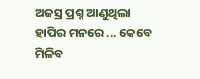ଅଜସ୍ର ପ୍ରଶ୍ନ ଆଣୁଥିଲା ହାପିର ମନରେ ... କେବେ ମିଳିବ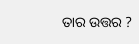ତାର ଉତ୍ତର ?